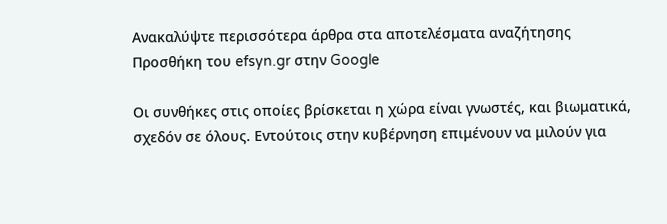Ανακαλύψτε περισσότερα άρθρα στα αποτελέσματα αναζήτησης
Προσθήκη του efsyn.gr στην Google

Οι συνθήκες στις οποίες βρίσκεται η χώρα είναι γνωστές, και βιωματικά, σχεδόν σε όλους. Εντούτοις στην κυβέρνηση επιμένουν να μιλούν για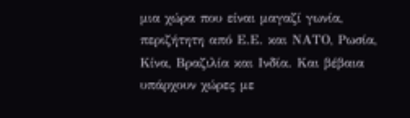μια χώρα που είναι μαγαζί γωνία, περιζήτητη από Ε.Ε. και ΝΑΤΟ, Ρωσία, Κίνα, Βραζιλία και Ινδία. Και βέβαια υπάρχουν χώρες με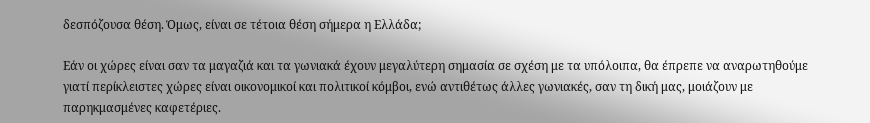δεσπόζουσα θέση. Όμως, είναι σε τέτοια θέση σήμερα η Ελλάδα;

Εάν οι χώρες είναι σαν τα μαγαζιά και τα γωνιακά έχουν μεγαλύτερη σημασία σε σχέση με τα υπόλοιπα, θα έπρεπε να αναρωτηθούμε γιατί περίκλειστες χώρες είναι οικονομικοί και πολιτικοί κόμβοι, ενώ αντιθέτως άλλες γωνιακές, σαν τη δική μας, μοιάζουν με παρηκμασμένες καφετέριες.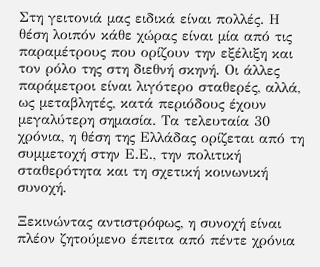Στη γειτονιά μας ειδικά είναι πολλές. Η θέση λοιπόν κάθε χώρας είναι μία από τις παραμέτρους που ορίζουν την εξέλιξη και τον ρόλο της στη διεθνή σκηνή. Οι άλλες παράμετροι είναι λιγότερο σταθερές, αλλά, ως μεταβλητές, κατά περιόδους έχουν μεγαλύτερη σημασία. Τα τελευταία 30 χρόνια, η θέση της Ελλάδας ορίζεται από τη συμμετοχή στην Ε.Ε., την πολιτική σταθερότητα και τη σχετική κοινωνική συνοχή.

Ξεκινώντας αντιστρόφως, η συνοχή είναι πλέον ζητούμενο έπειτα από πέντε χρόνια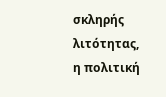σκληρής λιτότητας, η πολιτική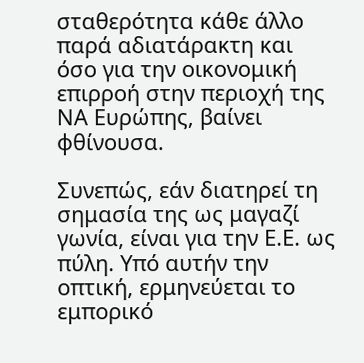σταθερότητα κάθε άλλο παρά αδιατάρακτη και όσο για την οικονομική επιρροή στην περιοχή της ΝΑ Ευρώπης, βαίνει φθίνουσα.

Συνεπώς, εάν διατηρεί τη σημασία της ως μαγαζί γωνία, είναι για την Ε.Ε. ως πύλη. Υπό αυτήν την οπτική, ερμηνεύεται το εμπορικό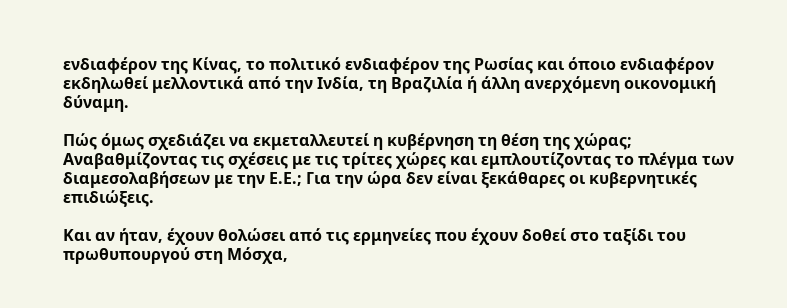ενδιαφέρον της Κίνας, το πολιτικό ενδιαφέρον της Ρωσίας και όποιο ενδιαφέρον εκδηλωθεί μελλοντικά από την Ινδία, τη Βραζιλία ή άλλη ανερχόμενη οικονομική δύναμη.

Πώς όμως σχεδιάζει να εκμεταλλευτεί η κυβέρνηση τη θέση της χώρας; Αναβαθμίζοντας τις σχέσεις με τις τρίτες χώρες και εμπλουτίζοντας το πλέγμα των διαμεσολαβήσεων με την Ε.Ε.; Για την ώρα δεν είναι ξεκάθαρες οι κυβερνητικές επιδιώξεις.

Και αν ήταν, έχουν θολώσει από τις ερμηνείες που έχουν δοθεί στο ταξίδι του πρωθυπουργού στη Μόσχα,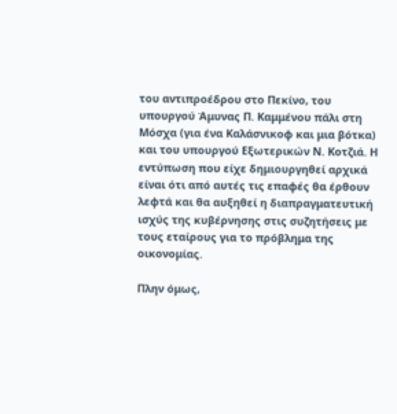του αντιπροέδρου στο Πεκίνο, του υπουργού Άμυνας Π. Καμμένου πάλι στη Μόσχα (για ένα Καλάσνικοφ και μια βότκα) και του υπουργού Εξωτερικών Ν. Κοτζιά. Η εντύπωση που είχε δημιουργηθεί αρχικά είναι ότι από αυτές τις επαφές θα έρθουν λεφτά και θα αυξηθεί η διαπραγματευτική ισχύς της κυβέρνησης στις συζητήσεις με τους εταίρους για το πρόβλημα της οικονομίας.

Πλην όμως,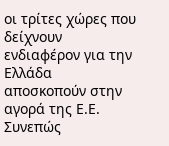οι τρίτες χώρες που δείχνουν ενδιαφέρον για την Ελλάδα αποσκοπούν στην αγορά της Ε.Ε. Συνεπώς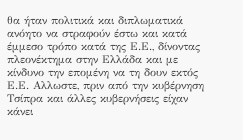θα ήταν πολιτικά και διπλωματικά ανόητο να στραφούν έστω και κατά έμμεσο τρόπο κατά της Ε.Ε., δίνοντας πλεονέκτημα στην Ελλάδα και με κίνδυνο την επομένη να τη δουν εκτός Ε.Ε. Αλλωστε, πριν από την κυβέρνηση Τσίπρα και άλλες κυβερνήσεις είχαν κάνει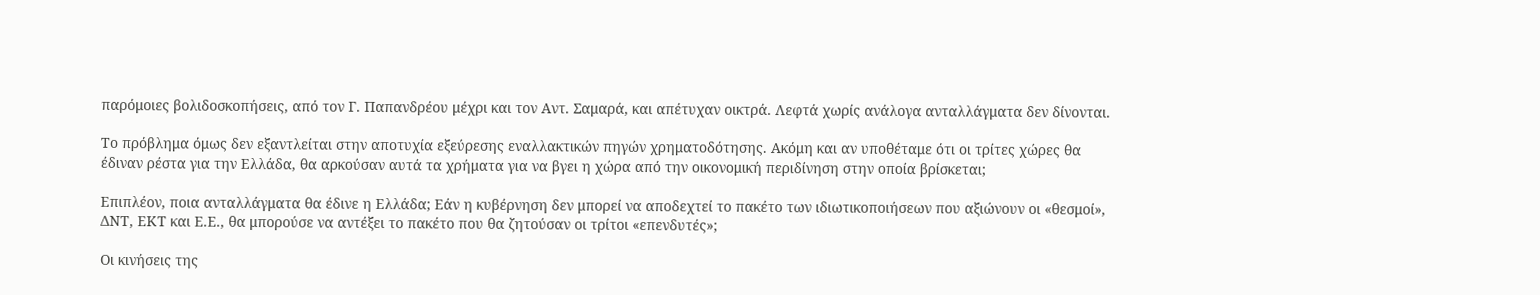παρόμοιες βολιδοσκοπήσεις, από τον Γ. Παπανδρέου μέχρι και τον Αντ. Σαμαρά, και απέτυχαν οικτρά. Λεφτά χωρίς ανάλογα ανταλλάγματα δεν δίνονται.

Το πρόβλημα όμως δεν εξαντλείται στην αποτυχία εξεύρεσης εναλλακτικών πηγών χρηματοδότησης. Ακόμη και αν υποθέταμε ότι οι τρίτες χώρες θα έδιναν ρέστα για την Ελλάδα, θα αρκούσαν αυτά τα χρήματα για να βγει η χώρα από την οικονομική περιδίνηση στην οποία βρίσκεται;

Επιπλέον, ποια ανταλλάγματα θα έδινε η Ελλάδα; Εάν η κυβέρνηση δεν μπορεί να αποδεχτεί το πακέτο των ιδιωτικοποιήσεων που αξιώνουν οι «θεσμοί», ΔΝΤ, ΕΚΤ και Ε.Ε., θα μπορούσε να αντέξει το πακέτο που θα ζητούσαν οι τρίτοι «επενδυτές»;

Οι κινήσεις της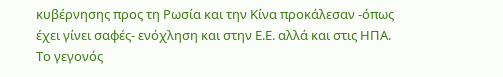κυβέρνησης προς τη Ρωσία και την Κίνα προκάλεσαν -όπως έχει γίνει σαφές- ενόχληση και στην Ε.Ε. αλλά και στις ΗΠΑ. Το γεγονός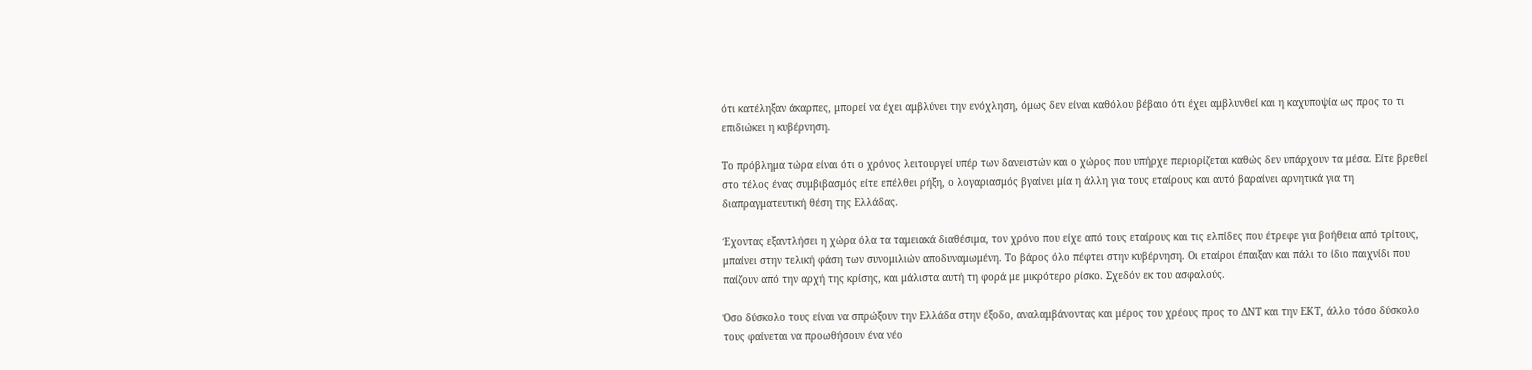ότι κατέληξαν άκαρπες, μπορεί να έχει αμβλύνει την ενόχληση, όμως δεν είναι καθόλου βέβαιο ότι έχει αμβλυνθεί και η καχυποψία ως προς το τι επιδιώκει η κυβέρνηση.

Το πρόβλημα τώρα είναι ότι ο χρόνος λειτουργεί υπέρ των δανειστών και ο χώρος που υπήρχε περιορίζεται καθώς δεν υπάρχουν τα μέσα. Είτε βρεθεί στο τέλος ένας συμβιβασμός είτε επέλθει ρήξη, ο λογαριασμός βγαίνει μία η άλλη για τους εταίρους και αυτό βαραίνει αρνητικά για τη διαπραγματευτική θέση της Ελλάδας.

Έχοντας εξαντλήσει η χώρα όλα τα ταμειακά διαθέσιμα, τον χρόνο που είχε από τους εταίρους και τις ελπίδες που έτρεφε για βοήθεια από τρίτους, μπαίνει στην τελική φάση των συνομιλιών αποδυναμωμένη. Το βάρος όλο πέφτει στην κυβέρνηση. Οι εταίροι έπαιξαν και πάλι το ίδιο παιχνίδι που παίζουν από την αρχή της κρίσης, και μάλιστα αυτή τη φορά με μικρότερο ρίσκο. Σχεδόν εκ του ασφαλούς.

Όσο δύσκολο τους είναι να σπρώξουν την Ελλάδα στην έξοδο, αναλαμβάνοντας και μέρος του χρέους προς το ΔΝΤ και την ΕΚΤ, άλλο τόσο δύσκολο τους φαίνεται να προωθήσουν ένα νέο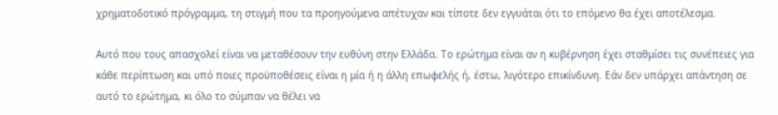χρηματοδοτικό πρόγραμμα, τη στιγμή που τα προηγούμενα απέτυχαν και τίποτε δεν εγγυάται ότι το επόμενο θα έχει αποτέλεσμα.

Αυτό που τους απασχολεί είναι να μεταθέσουν την ευθύνη στην Ελλάδα. Το ερώτημα είναι αν η κυβέρνηση έχει σταθμίσει τις συνέπειες για κάθε περίπτωση και υπό ποιες προϋποθέσεις είναι η μία ή η άλλη επωφελής ή, έστω, λιγότερο επικίνδυνη. Εάν δεν υπάρχει απάντηση σε αυτό το ερώτημα, κι όλο το σύμπαν να θέλει να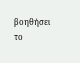βοηθήσει το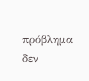πρόβλημα δεν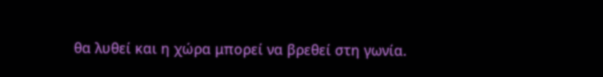θα λυθεί και η χώρα μπορεί να βρεθεί στη γωνία.